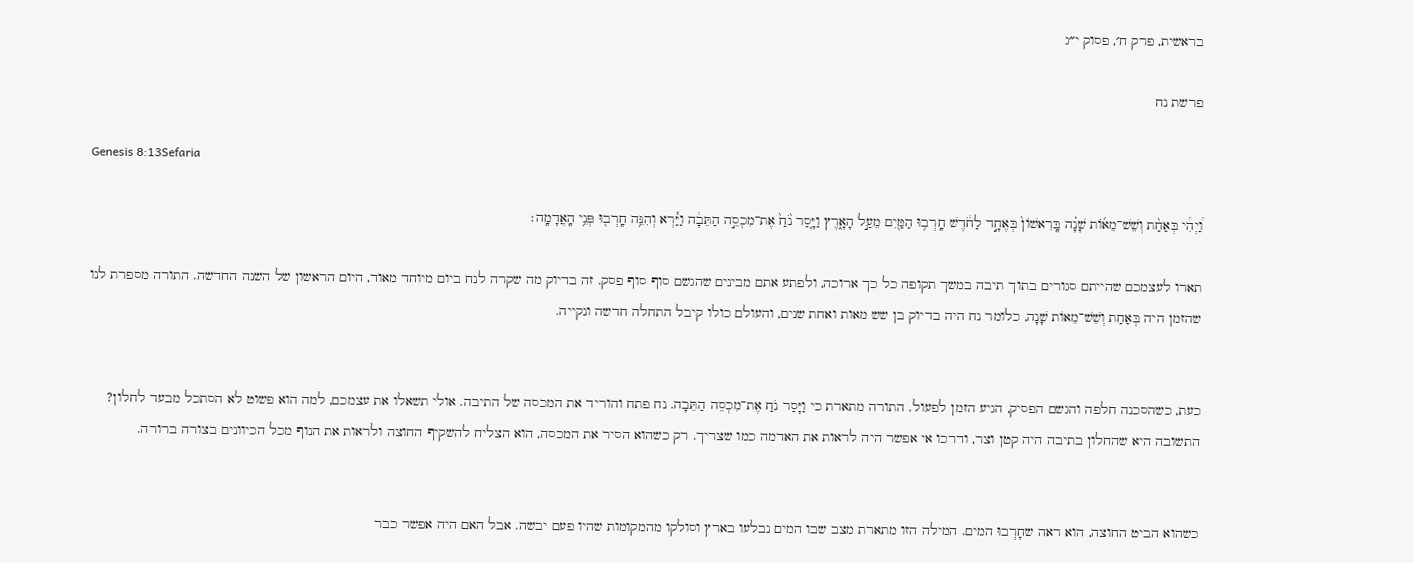בראשית, פרק ח׳, פסוק י״ג

פרשת נח

Genesis 8:13Sefaria

וַ֠יְהִ֠י בְּאַחַ֨ת וְשֵׁשׁ־מֵא֜וֹת שָׁנָ֗ה בָּֽרִאשׁוֹן֙ בְּאֶחָ֣ד לַחֹ֔דֶשׁ חָֽרְב֥וּ הַמַּ֖יִם מֵעַ֣ל הָאָ֑רֶץ וַיָּ֤סַר נֹ֙חַ֙ אֶת־מִכְסֵ֣ה הַתֵּבָ֔ה וַיַּ֕רְא וְהִנֵּ֥ה חָֽרְב֖וּ פְּנֵ֥י הָֽאֲדָמָֽה׃

תארו לעצמכם שהייתם סגורים בתוך תיבה במשך תקופה כל כך ארוכה, ולפתע אתם מבינים שהגשם סוף סוף פסק. זה בדיוק מה שקרה לנח ביום מיוחד מאוד, היום הראשון של השנה החדשה. התורה מספרת לנו שהזמן היה בְּאַחַת וְשֵׁשׁ־מֵאוֹת שָׁנָה, כלומר נח היה בדיוק בן שש מאות ואחת שנים, והעולם כולו קיבל התחלה חדשה ונקייה.


כעת, כשהסכנה חלפה והגשם הפסיק, הגיע הזמן לפעול. התורה מתארת כי וַיָּסַר נֹחַ אֶת־מִכְסֵה הַתֵּבָה. נח פתח והוריד את המכסה של התיבה. אולי תשאלו את עצמכם, למה הוא פשוט לא הסתכל מבעד לחלון? התשובה היא שהחלון בתיבה היה קטן וצר, ודרכו אי אפשר היה לראות את האדמה כמו שצריך. רק כשהוא הסיר את המכסה, הוא הצליח להשקיף החוצה ולראות את הנוף מכל הכיוונים בצורה ברורה.


כשהוא הביט החוצה, הוא ראה שחָרְבוּ המים. המילה הזו מתארת מצב שבו המים נבלעו בארץ וסולקו מהמקומות שהיו פעם יבשה. אבל האם היה אפשר כבר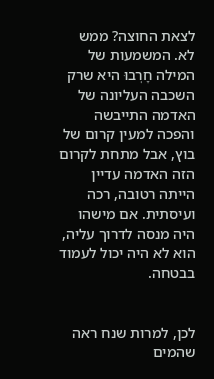לצאת החוצה? ממש לא. המשמעות של המילה חָרְבוּ היא שרק השכבה העליונה של האדמה התייבשה והפכה למעין קרום של בוץ, אבל מתחת לקרום הזה האדמה עדיין הייתה רטובה, רכה ועיסתית. אם מישהו היה מנסה לדרוך עליה, הוא לא היה יכול לעמוד בבטחה.


לכן, למרות שנח ראה שהמים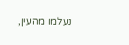נעלמו מהעין,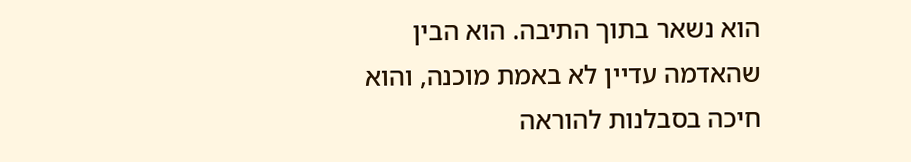הוא נשאר בתוך התיבה. הוא הבין שהאדמה עדיין לא באמת מוכנה, והוא חיכה בסבלנות להוראה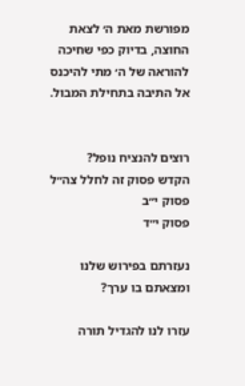מפורשת מאת ה׳ לצאת החוצה, בדיוק כפי שחיכה להוראה של ה׳ מתי להיכנס אל התיבה בתחילת המבול.


רוצים להנציח נופל?
הקדש פסוק זה לחלל צה״ל
פסוק י״ב
פסוק י״ד

נעזרתם בפירוש שלנו ומצאתם בו ערך?

עזרו לנו להגדיל תורה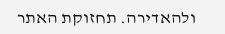ולהאדירה. תחזוקת האתר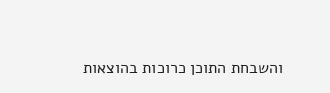והשבחת התוכן כרוכות בהוצאות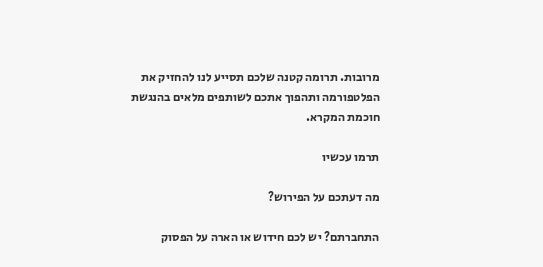מרובות. תרומה קטנה שלכם תסייע לנו להחזיק את הפלטפורמה ותהפוך אתכם לשותפים מלאים בהנגשת חוכמת המקרא.

תרמו עכשיו

מה דעתכם על הפירוש?

התחברתם? יש לכם חידוש או הארה על הפסוק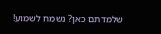שלמדתם כאן? נשמח לשמוע!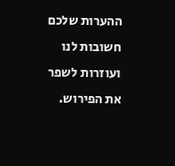ההערות שלכם חשובות לנו ועוזרות לשפר את הפירוש.